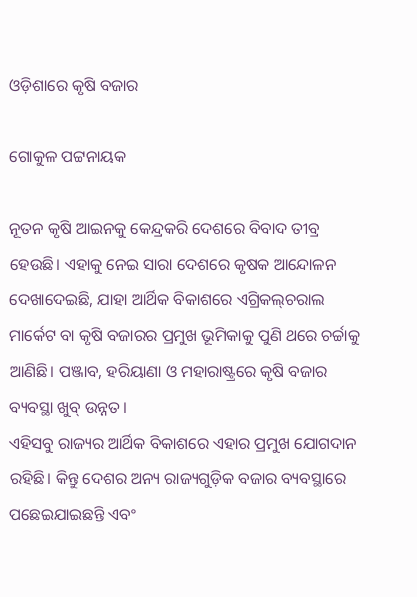ଓଡ଼ିଶାରେ କୃଷି ବଜାର

ଗୋକୁଳ ପଟ୍ଟନାୟକ

ନୂତନ କୃଷି ଆଇନକୁ କେନ୍ଦ୍ରକରି ଦେଶରେ ବିବାଦ ତୀବ୍ର ହେଉଛି। ଏହାକୁ ନେଇ ସାରା ଦେଶରେ କୃଷକ ଆନ୍ଦୋଳନ ଦେଖାଦେଇଛି, ଯାହା ଆର୍ଥିକ ବିକାଶରେ ଏଗ୍ରିକଲ୍‌ଚରାଲ ମାର୍କେଟ ବା କୃଷି ବଜାରର ପ୍ରମୁଖ ଭୂମିକାକୁ ପୁଣି ଥରେ ଚର୍ଚ୍ଚାକୁ ଆଣିଛି। ପଞ୍ଜାବ, ହରିୟାଣା ଓ ମହାରାଷ୍ଟ୍ରରେ କୃଷି ବଜାର ବ୍ୟବସ୍ଥା ଖୁବ୍‌ ଉନ୍ନତ।
ଏହିସବୁ ରାଜ୍ୟର ଆର୍ଥିକ ବିକାଶରେ ଏହାର ପ୍ରମୁଖ ଯୋଗଦାନ ରହିଛି। କିନ୍ତୁ ଦେଶର ଅନ୍ୟ ରାଜ୍ୟଗୁଡ଼ିକ ବଜାର ବ୍ୟବସ୍ଥାରେ ପଛେଇଯାଇଛନ୍ତି ଏବଂ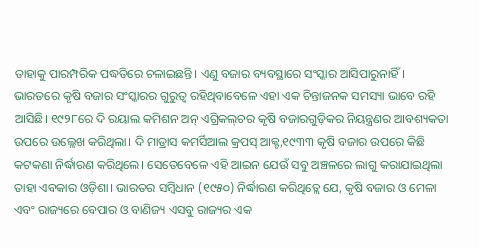ତାହାକୁ ପାରମ୍ପରିକ ପଦ୍ଧତିରେ ଚଳାଇଛନ୍ତି। ଏଣୁ ବଜାର ବ୍ୟବସ୍ଥାରେ ସଂସ୍କାର ଆସିପାରୁନାହିଁ।
ଭାରତରେ କୃଷି ବଜାର ସଂସ୍କାରର ଗୁରୁତ୍ୱ ରହିଥିବାବେଳେ ଏହା ଏକ ଚିନ୍ତାଜନକ ସମସ୍ୟା ଭାବେ ରହି ଆସିଛି। ୧୯୨୮ରେ ଦି ରୟାଲ କମିଶନ ଅନ୍‌ ଏଗ୍ରିକଲ୍‌ଚର କୃଷି ବଜାରଗୁଡ଼ିକର ନିୟନ୍ତ୍ରଣର ଆବଶ୍ୟକତା ଉପରେ ଉଲ୍ଲେଖ କରିଥିଲା। ଦି ମାଡ୍ରାସ କମର୍ସିଆଲ କ୍ରପସ୍‌ ଆକ୍ଟ,୧୯୩୩ କୃଷି ବଜାର ଉପରେ କିଛି କଟକଣା ନିର୍ଦ୍ଧାରଣ କରିଥିଲେ। ସେତେବେଳେ ଏହି ଆଇନ ଯେଉଁ ସବୁ ଅଞ୍ଚଳରେ ଲାଗୁ କରାଯାଇଥିଲା ତାହା ଏବକାର ଓଡ଼ିଶା। ଭାରତର ସମ୍ବିଧାନ (୧୯୫୦) ନିର୍ଦ୍ଧାରଣ କରିଥିତ୍ଲେ ଯେ, କୃଷି ବଜାର ଓ ମେଳା ଏବଂ ରାଜ୍ୟରେ ବେପାର ଓ ବାଣିଜ୍ୟ ଏସବୁ ରାଜ୍ୟର ଏକ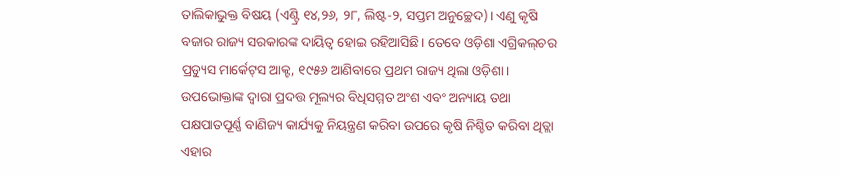ତାଲିକାଭୁକ୍ତ ବିଷୟ (ଏଣ୍ଟ୍ରି ୧୪,୨୬, ୨୮, ଲିଷ୍ଟ-୨, ସପ୍ତମ ଅନୁଚ୍ଛେଦ)। ଏଣୁ କୃଷି ବଜାର ରାଜ୍ୟ ସରକାରଙ୍କ ଦାୟିତ୍ୱ ହୋଇ ରହିଆସିଛି। ତେବେ ଓଡ଼ିଶା ଏଗ୍ରିକଲ୍‌ଚର ପ୍ରଡ୍ୟୁସ ମାର୍କେଟ୍‌ସ ଆକ୍ଟ, ୧୯୫୬ ଆଣିବାରେ ପ୍ରଥମ ରାଜ୍ୟ ଥିଲା ଓଡ଼ିଶା। ଉପଭୋକ୍ତାଙ୍କ ଦ୍ୱାରା ପ୍ରଦତ୍ତ ମୂଲ୍ୟର ବିଧିସମ୍ମତ ଅଂଶ ଏବଂ ଅନ୍ୟାୟ ତଥା ପକ୍ଷପାତପୂର୍ଣ୍ଣ ବାଣିଜ୍ୟ କାର୍ଯ୍ୟକୁ ନିୟନ୍ତ୍ରଣ କରିବା ଉପରେ କୃଷି ନିଶ୍ଚିତ କରିବା ଥିତ୍ଲା ଏହାର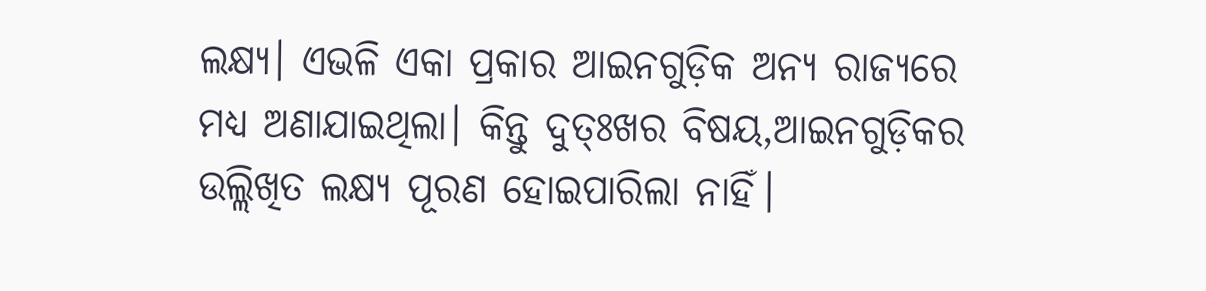ଲକ୍ଷ୍ୟ। ଏଭଳି ଏକା ପ୍ରକାର ଆଇନଗୁଡ଼ିକ ଅନ୍ୟ ରାଜ୍ୟରେ ମଧ୍ୟ ଅଣାଯାଇଥିଲା। କିନ୍ତୁ ଦୁତ୍ଃଖର ବିଷୟ,ଆଇନଗୁଡ଼ିକର ଉଲ୍ଲିଖିତ ଲକ୍ଷ୍ୟ ପୂରଣ ହୋଇପାରିଲା ନାହିଁ।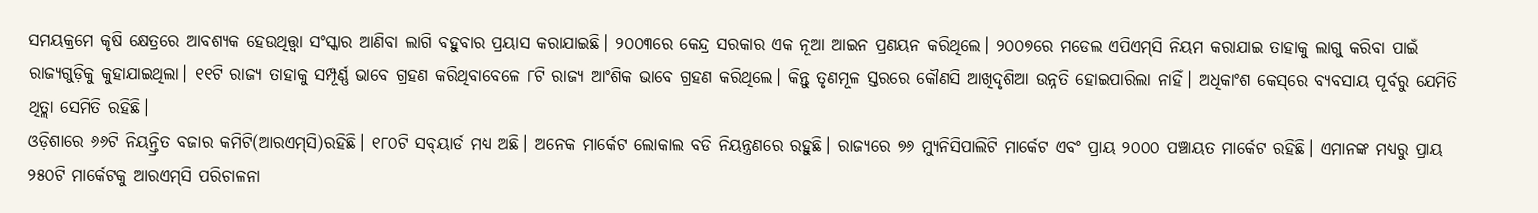ସମୟକ୍ରମେ କୃଷି କ୍ଷେତ୍ରରେ ଆବଶ୍ୟକ ହେଉଥିତ୍ତ୍ବା ସଂସ୍କାର ଆଣିବା ଲାଗି ବହୁବାର ପ୍ରୟାସ କରାଯାଇଛି। ୨୦୦୩ରେ କେନ୍ଦ୍ର ସରକାର ଏକ ନୂଆ ଆଇନ ପ୍ରଣୟନ କରିଥିଲେ। ୨୦୦୭ରେ ମଡେଲ ଏପିଏମ୍‌ସି ନିୟମ କରାଯାଇ ତାହାକୁ ଲାଗୁ କରିବା ପାଇଁ ରାଜ୍ୟଗୁଡ଼ିକୁ କୁହାଯାଇଥିଲା। ୧୧ଟି ରାଜ୍ୟ ତାହାକୁ ସମ୍ପୂର୍ଣ୍ଣ ଭାବେ ଗ୍ରହଣ କରିଥିବାବେଳେ ୮ଟି ରାଜ୍ୟ ଆଂଶିକ ଭାବେ ଗ୍ରହଣ କରିଥିଲେ। କିନ୍ତୁ ତୃଣମୂଳ ସ୍ତରରେ କୌଣସି ଆଖିଦୃଶିଆ ଉନ୍ନତି ହୋଇପାରିଲା ନାହିଁ। ଅଧିକାଂଶ କେସ୍‌ରେ ବ୍ୟବସାୟ ପୂର୍ବରୁ ଯେମିତି ଥିତ୍ଲା ସେମିତି ରହିଛି।
ଓଡ଼ିଶାରେ ୬୬ଟି ନିୟନ୍ତ୍ରିତ ବଜାର କମିଟି(ଆରଏମ୍‌ସି)ରହିଛି। ୧୮୦ଟି ସବ୍‌ୟାର୍ଡ ମଧ୍ୟ ଅଛି। ଅନେକ ମାର୍କେଟ ଲୋକାଲ ବଡି ନିୟନ୍ତ୍ରଣରେ ରହୁଛି। ରାଜ୍ୟରେ ୭୬ ମ୍ୟୁନିସିପାଲିଟି ମାର୍କେଟ ଏବଂ ପ୍ରାୟ ୨୦୦୦ ପଞ୍ଚାୟତ ମାର୍କେଟ ରହିଛି। ଏମାନଙ୍କ ମଧ୍ୟରୁ ପ୍ରାୟ ୨୫୦ଟି ମାର୍କେଟକୁ ଆରଏମ୍‌ସି ପରିଚାଳନା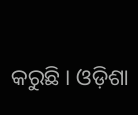କରୁଛି । ଓଡ଼ିଶା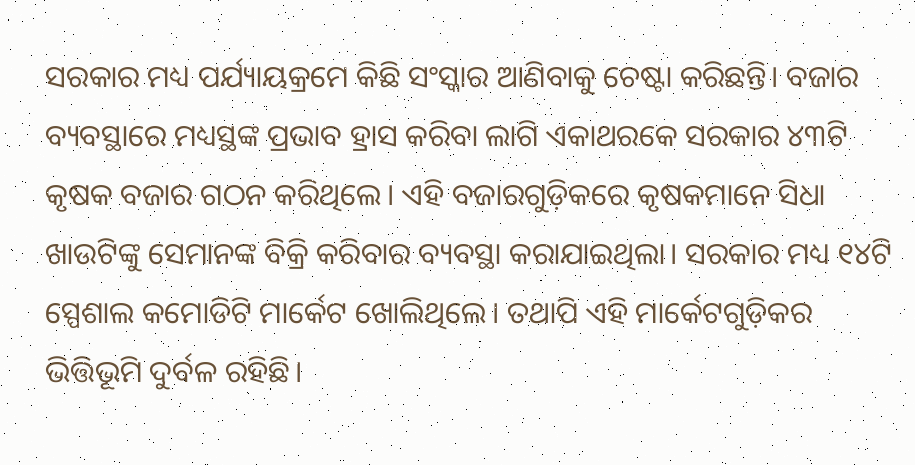ସରକାର ମଧ୍ୟ ପର୍ଯ୍ୟାୟକ୍ରମେ କିଛି ସଂସ୍କାର ଆଣିବାକୁ ଚେଷ୍ଟା କରିଛନ୍ତି। ବଜାର ବ୍ୟବସ୍ଥାରେ ମଧ୍ୟସ୍ଥଙ୍କ ପ୍ରଭାବ ହ୍ରାସ କରିବା ଲାଗି ଏକାଥରକେ ସରକାର ୪୩ଟି କୃଷକ ବଜାର ଗଠନ କରିଥିଲେ। ଏହି ବଜାରଗୁଡ଼ିକରେ କୃଷକମାନେ ସିଧା ଖାଉଟିଙ୍କୁ ସେମାନଙ୍କ ବିକ୍ରି କରିବାର ବ୍ୟବସ୍ଥା କରାଯାଇଥିଲା। ସରକାର ମଧ୍ୟ ୧୪ଟି ସ୍ପେଶାଲ କମୋଡିଟି ମାର୍କେଟ ଖୋଲିଥିଲେ। ତଥାପି ଏହି ମାର୍କେଟଗୁଡ଼ିକର ଭିତ୍ତିଭୂମି ଦୁର୍ବଳ ରହିଛି।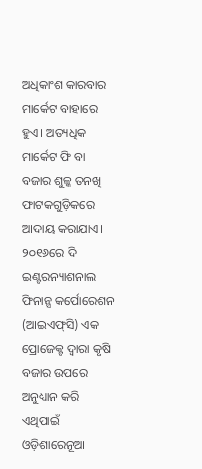ଅଧିକାଂଶ କାରବାର ମାର୍କେଟ ବାହାରେ ହୁଏ। ଅତ୍ୟଧିକ ମାର୍କେଟ ଫି ବା ବଜାର ଶୁଳ୍କ ତନଖି ଫାଟକଗୁଡ଼ିକରେ ଆଦାୟ କରାଯାଏ।
୨୦୧୬ରେ ଦି ଇଣ୍ଟରନ୍ୟାଶନାଲ ଫିନାନ୍ସ କର୍ପୋରେଶନ (ଆଇଏଫ୍‌ସି) ଏକ ପ୍ରୋଜେକ୍ଟ ଦ୍ୱାରା କୃଷି ବଜାର ଉପରେ ଅନୁଧ୍ୟାନ କରି ଏଥିପାଇଁ ଓଡ଼ିଶାରେନୂଆ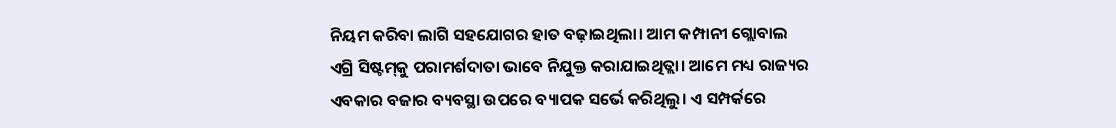ନିୟମ କରିବା ଲାଗି ସହଯୋଗର ହାତ ବଢ଼ାଇଥିଲା। ଆମ କମ୍ପାନୀ ଗ୍ଲୋବାଲ ଏଗ୍ରି ସିଷ୍ଟମ୍‌କୁ ପରାମର୍ଶଦାତା ଭାବେ ନିଯୁକ୍ତ କରାଯାଇଥିତ୍ଲା। ଆମେ ମଧ୍ୟ ରାଜ୍ୟର ଏବକାର ବଜାର ବ୍ୟବସ୍ଥା ଉପରେ ବ୍ୟାପକ ସର୍ଭେ କରିଥିଲୁ। ଏ ସମ୍ପର୍କରେ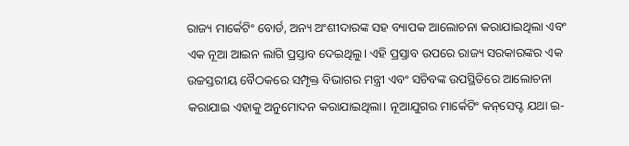ରାଜ୍ୟ ମାର୍କେଟିଂ ବୋର୍ଡ, ଅନ୍ୟ ଅଂଶୀଦାରଙ୍କ ସହ ବ୍ୟାପକ ଆଲୋଚନା କରାଯାଇଥିଲା ଏବଂ ଏକ ନୂଆ ଆଇନ ଲାଗି ପ୍ରସ୍ତାବ ଦେଇଥିଲୁ। ଏହି ପ୍ରସ୍ତାବ ଉପରେ ରାଜ୍ୟ ସରକାରଙ୍କର ଏକ ଉଚ୍ଚସ୍ତରୀୟ ବୈଠକରେ ସମ୍ପୃକ୍ତ ବିଭାଗର ମନ୍ତ୍ରୀ ଏବଂ ସଚିବଙ୍କ ଉପସ୍ଥିତିରେ ଆଲୋଚନା କରାଯାଇ ଏହାକୁ ଅନୁମୋଦନ କରାଯାଇଥିଲା। ନୂଆଯୁଗର ମାର୍କେଟିଂ କନ୍‌ସେପ୍ଟ ଯଥା ଇ-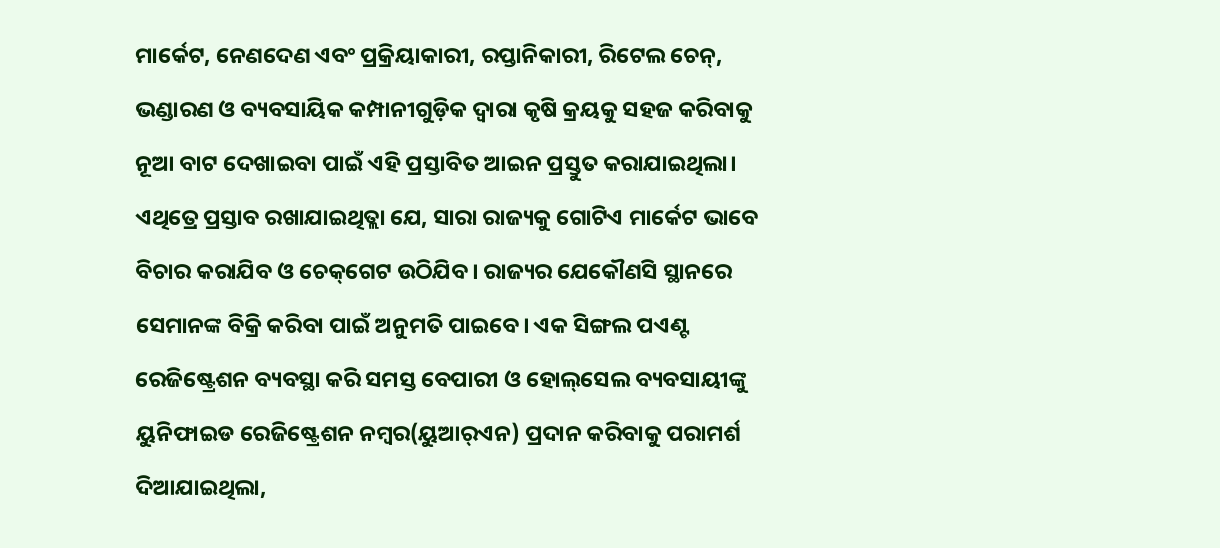ମାର୍କେଟ, ନେଣଦେଣ ଏବଂ ପ୍ରକ୍ରିୟାକାରୀ, ରପ୍ତାନିକାରୀ, ରିଟେଲ ଚେନ୍‌, ଭଣ୍ଡାରଣ ଓ ବ୍ୟବସାୟିକ କମ୍ପାନୀଗୁଡ଼ିକ ଦ୍ୱାରା କୃଷି କ୍ରୟକୁ ସହଜ କରିବାକୁ ନୂଆ ବାଟ ଦେଖାଇବା ପାଇଁ ଏହି ପ୍ରସ୍ତାବିତ ଆଇନ ପ୍ରସ୍ତୁତ କରାଯାଇଥିଲା। ଏଥିତ୍ରେ ପ୍ରସ୍ତାବ ରଖାଯାଇଥିତ୍ଲା ଯେ, ସାରା ରାଜ୍ୟକୁ ଗୋଟିଏ ମାର୍କେଟ ଭାବେ ବିଚାର କରାଯିବ ଓ ଚେକ୍‌ଗେଟ ଉଠିଯିବ। ରାଜ୍ୟର ଯେକୌଣସି ସ୍ଥାନରେ ସେମାନଙ୍କ ବିକ୍ରି କରିବା ପାଇଁ ଅନୁମତି ପାଇବେ। ଏକ ସିଙ୍ଗଲ ପଏଣ୍ଟ ରେଜିଷ୍ଟ୍ରେଶନ ବ୍ୟବସ୍ଥା କରି ସମସ୍ତ ବେପାରୀ ଓ ହୋଲ୍‌ସେଲ ବ୍ୟବସାୟୀଙ୍କୁ ୟୁନିଫାଇଡ ରେଜିଷ୍ଟ୍ରେଶନ ନମ୍ବର(ୟୁଆର୍‌ଏନ) ପ୍ରଦାନ କରିବାକୁ ପରାମର୍ଶ ଦିଆଯାଇଥିଲା,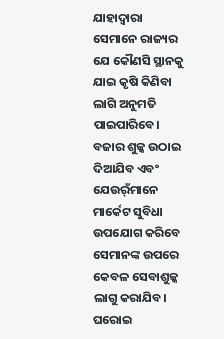ଯାହାଦ୍ୱାରା ସେମାନେ ରାଜ୍ୟର ଯେ କୌଣସି ସ୍ଥାନକୁ ଯାଇ କୃଷି କିଣିବା ଲାଗି ଅନୁମତି ପାଇପାରିବେ। ବଜାର ଶୁଳ୍କ ଉଠାଇ ଦିଆଯିବ ଏବଂ ଯେଉର୍ଁମାନେ ମାର୍କେଟ ସୁବିଧା ଉପଯୋଗ କରିବେ ସେମାନଙ୍କ ଉପରେ କେବଳ ସେବାଶୁଳ୍କ ଲାଗୁ କରାଯିବ। ଘରୋଇ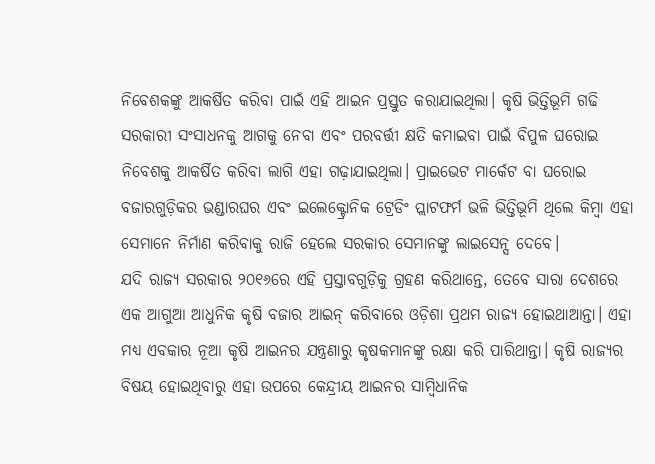ନିବେଶକଙ୍କୁ ଆକର୍ଷିତ କରିବା ପାଇଁ ଏହି ଆଇନ ପ୍ରସ୍ତୁତ କରାଯାଇଥିଲା। କୃଷି ଭିତ୍ତିଭୂମି ଗଢି ସରକାରୀ ସଂସାଧନକୁ ଆଗକୁ ନେବା ଏବଂ ପରବର୍ତ୍ତୀ କ୍ଷତି କମାଇବା ପାଇଁ ବିପୁଳ ଘରୋଇ ନିବେଶକୁ ଆକର୍ଷିତ କରିବା ଲାଗି ଏହା ଗଢ଼ାଯାଇଥିଲା। ପ୍ରାଇଭେଟ ମାର୍କେଟ ବା ଘରୋଇ ବଜାରଗୁଡ଼ିକର ଭଣ୍ଡାରଘର ଏବଂ ଇଲେକ୍ଟ୍ରୋନିକ ଟ୍ରେଡିଂ ପ୍ଲାଟଫର୍ମ ଭଳି ଭିତ୍ତିଭୂମି ଥିଲେ କିମ୍ବା ଏହା ସେମାନେ ନିର୍ମାଣ କରିବାକୁ ରାଜି ହେଲେ ସରକାର ସେମାନଙ୍କୁ ଲାଇସେନ୍ସ ଦେବେ।
ଯଦି ରାଜ୍ୟ ସରକାର ୨୦୧୬ରେ ଏହି ପ୍ରସ୍ତାବଗୁଡ଼ିକୁ ଗ୍ରହଣ କରିଥାନ୍ତେ, ତେବେ ସାରା ଦେଶରେ ଏକ ଆଗୁଆ ଆଧୁନିକ କୃଷି ବଜାର ଆଇନ୍‌ କରିବାରେ ଓଡ଼ିଶା ପ୍ରଥମ ରାଜ୍ୟ ହୋଇଥାଆନ୍ତା। ଏହା ମଧ୍ୟ ଏବକାର ନୂଆ କୃଷି ଆଇନର ଯନ୍ତ୍ରଣାରୁ କୃଷକମାନଙ୍କୁ ରକ୍ଷା କରି ପାରିଥାନ୍ତା। କୃଷି ରାଜ୍ୟର ବିଷୟ ହୋଇଥିବାରୁ ଏହା ଉପରେ କେନ୍ଦ୍ରୀୟ ଆଇନର ସାମ୍ବିଧାନିକ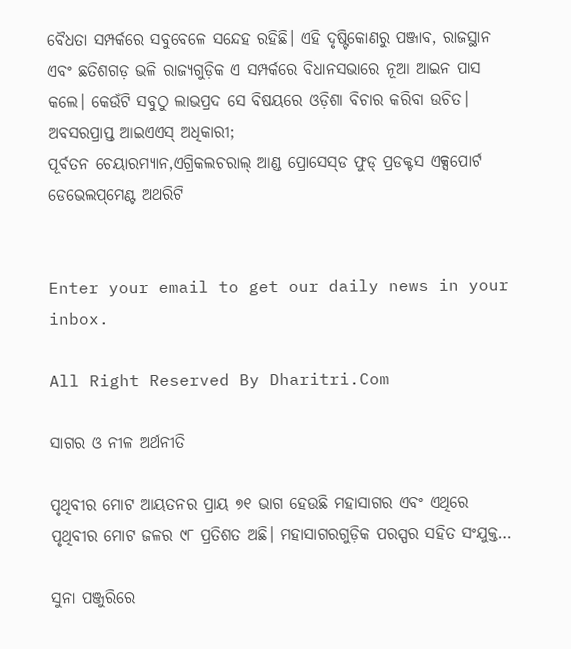ବୈଧତା ସମ୍ପର୍କରେ ସବୁବେଳେ ସନ୍ଦେହ ରହିଛି। ଏହି ଦୃଷ୍ଟିକୋଣରୁ ପଞ୍ଜାବ, ରାଜସ୍ଥାନ ଏବଂ ଛତିଶଗଡ଼ ଭଳି ରାଜ୍ୟଗୁଡ଼ିକ ଏ ସମ୍ପର୍କରେ ବିଧାନସଭାରେ ନୂଆ ଆଇନ ପାସ କଲେ। କେଉଁଟି ସବୁଠୁ ଲାଭପ୍ରଦ ସେ ବିଷୟରେ ଓଡ଼ିଶା ବିଚାର କରିବା ଉଚିତ।
ଅବସରପ୍ରାପ୍ତ ଆଇଏଏସ୍‌ ଅଧିକାରୀ;
ପୂର୍ବତନ ଚେୟାରମ୍ୟାନ,ଏଗ୍ରିକଲଚରାଲ୍‌ ଆଣ୍ଡ ପ୍ରୋସେସ୍‌ଡ ଫୁଡ୍‌ ପ୍ରଡକ୍ଟସ ଏକ୍ସପୋର୍ଟ ଡେଭେଲପ୍‌ମେଣ୍ଟ ଅଥରିଟି


Enter your email to get our daily news in your inbox.

All Right Reserved By Dharitri.Com

ସାଗର ଓ ନୀଳ ଅର୍ଥନୀତି

ପୃଥିବୀର ମୋଟ ଆୟତନର ପ୍ରାୟ ୭୧ ଭାଗ ହେଉଛି ମହାସାଗର ଏବଂ ଏଥିରେ ପୃଥିବୀର ମୋଟ ଜଳର ୯୮ ପ୍ରତିଶତ ଅଛି। ମହାସାଗରଗୁଡ଼ିକ ପରସ୍ପର ସହିତ ସଂଯୁକ୍ତ…

ସୁନା ପଞ୍ଜୁରିରେ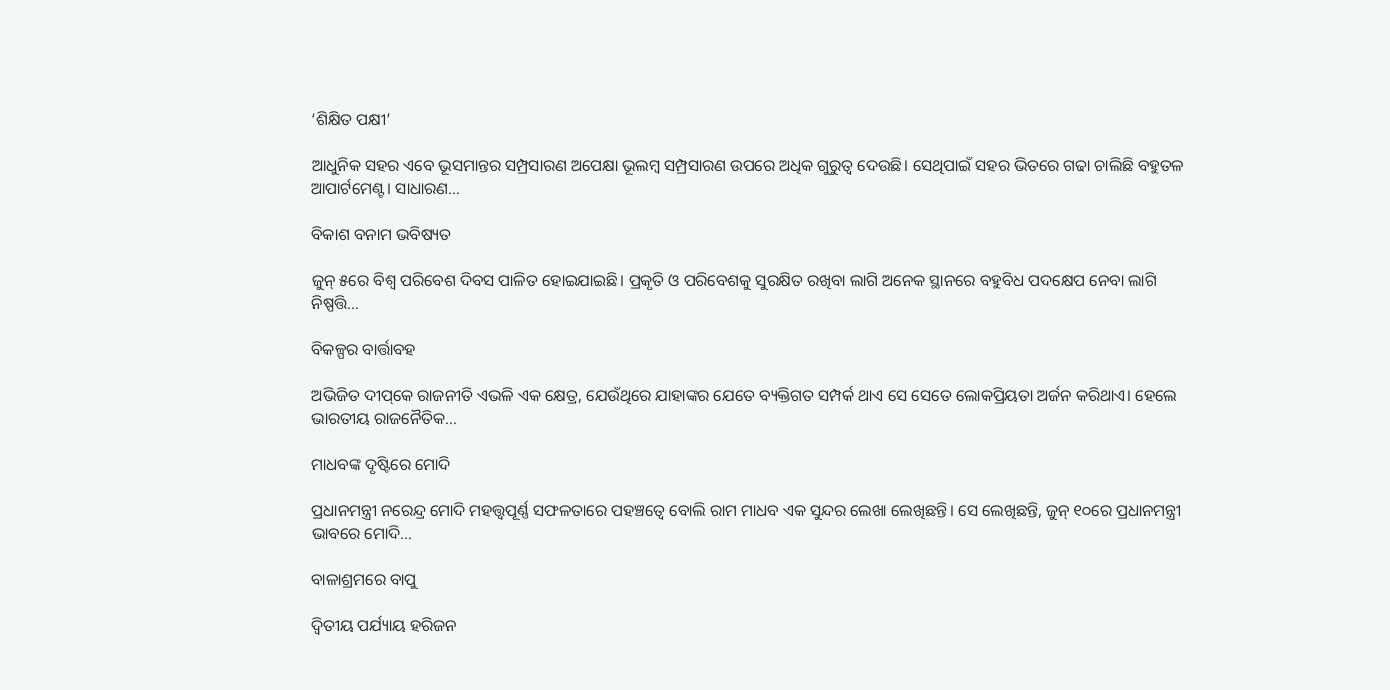‘ଶିକ୍ଷିତ ପକ୍ଷୀ’

ଆଧୁନିକ ସହର ଏବେ ଭୂସମାନ୍ତର ସମ୍ପ୍ରସାରଣ ଅପେକ୍ଷା ଭୂଲମ୍ବ ସମ୍ପ୍ରସାରଣ ଉପରେ ଅଧିକ ଗୁରୁତ୍ୱ ଦେଉଛି। ସେଥିପାଇଁ ସହର ଭିତରେ ଗଢା ଚାଲିଛି ବହୁତଳ ଆପାର୍ଟମେଣ୍ଟ। ସାଧାରଣ…

ବିକାଶ ବନାମ ଭବିଷ୍ୟତ

ଜୁନ୍‌ ୫ରେ ବିଶ୍ୱ ପରିବେଶ ଦିବସ ପାଳିତ ହୋଇଯାଇଛି। ପ୍ରକୃତି ଓ ପରିବେଶକୁ ସୁରକ୍ଷିତ ରଖିବା ଲାଗି ଅନେକ ସ୍ଥାନରେ ବହୁବିଧ ପଦକ୍ଷେପ ନେବା ଲାଗି ନିଷ୍ପତ୍ତି…

ବିକଳ୍ପର ବାର୍ତ୍ତାବହ

ଅଭିଜିତ ଦୀପ୍‌କେ ରାଜନୀତି ଏଭଳି ଏକ କ୍ଷେତ୍ର, ଯେଉଁଥିରେ ଯାହାଙ୍କର ଯେତେ ବ୍ୟକ୍ତିଗତ ସମ୍ପର୍କ ଥାଏ ସେ ସେତେ ଲୋକପ୍ରିୟତା ଅର୍ଜନ କରିଥାଏ। ହେଲେ ଭାରତୀୟ ରାଜନୈତିକ…

ମାଧବଙ୍କ ଦୃଷ୍ଟିରେ ମୋଦି

ପ୍ରଧାନମନ୍ତ୍ରୀ ନରେନ୍ଦ୍ର ମୋଦି ମହତ୍ତ୍ୱପୂର୍ଣ୍ଣ ସଫଳତାରେ ପହଞ୍ଚତ୍ୱେ ବୋଲି ରାମ ମାଧବ ଏକ ସୁନ୍ଦର ଲେଖା ଲେଖିଛନ୍ତି। ସେ ଲେଖିଛନ୍ତି, ଜୁନ୍‌ ୧୦ରେ ପ୍ରଧାନମନ୍ତ୍ରୀ ଭାବରେ ମୋଦି…

ବାଳାଶ୍ରମରେ ବାପୁ

ଦ୍ବିତୀୟ ପର୍ଯ୍ୟାୟ ହରିଜନ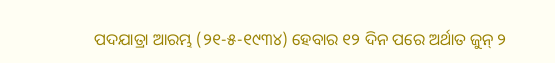ପଦଯାତ୍ରା ଆରମ୍ଭ (୨୧-୫-୧୯୩୪) ହେବାର ୧୨ ଦିନ ପରେ ଅର୍ଥାତ ଜୁନ୍‌ ୨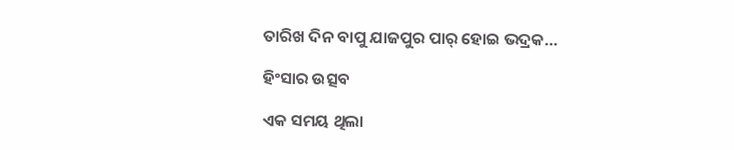ତାରିଖ ଦିନ ବାପୁ ଯାଜପୁର ପାର୍‌ ହୋଇ ଭଦ୍ରକ…

ହିଂସାର ଉତ୍ସବ

ଏକ ସମୟ ଥିଲା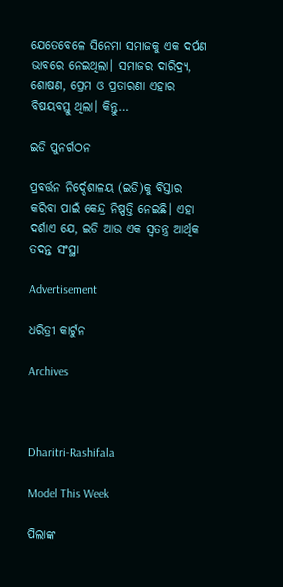ଯେତେବେଳେ ସିନେମା ସମାଜକୁ ଏକ ଦର୍ପଣ ଭାବରେ ନେଇଥିଲା। ସମାଜର ଦାରିଦ୍ର୍ୟ, ଶୋଷଣ, ପ୍ରେମ ଓ ପ୍ରତାରଣା ଏହାର ବିଷୟବସ୍ତୁ ଥିଲା। କିନ୍ତୁ…

ଇଡି ପୁନର୍ଗଠନ

ପ୍ରବର୍ତ୍ତନ ନିର୍ଦ୍ଦେଶାଳୟ (ଇଡି)କୁ ବିସ୍ତାର କରିବା ପାଇଁ କେନ୍ଦ୍ର ନିଷ୍ପତ୍ତି ନେଇଛି। ଏହା ଦର୍ଶାଏ ଯେ, ଇଡି ଆଉ ଏକ ସ୍ବତନ୍ତ୍ର ଆର୍ଥିକ ତଦନ୍ତ ସଂସ୍ଥା

Advertisement

ଧରିତ୍ରୀ କାର୍ଟୁନ

Archives



Dharitri-Rashifala

Model This Week

ପିଲାଙ୍କ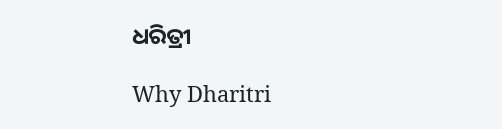ଧରିତ୍ରୀ

Why Dharitri